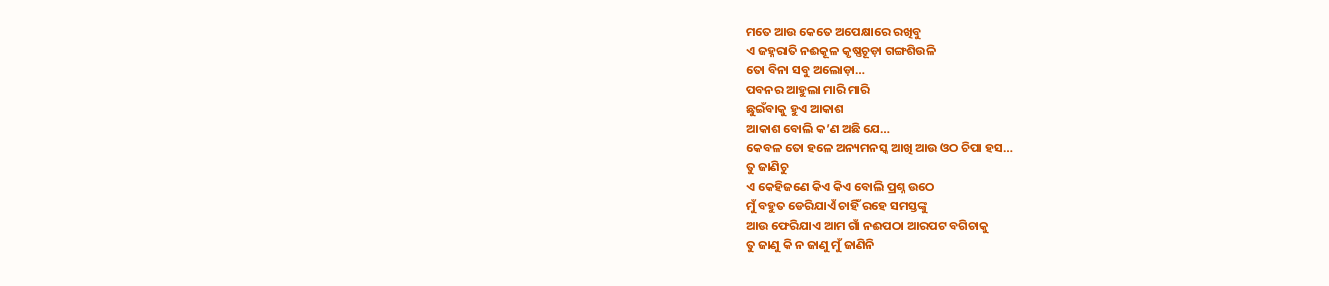ମତେ ଆଉ କେତେ ଅପେକ୍ଷାରେ ରଖିବୁ
ଏ ଜହ୍ନରାତି ନଈକୂଳ କୃଷ୍ଣଚୂଡ଼ା ଗଙ୍ଗଶିଉଳି
ତୋ ବିନା ସବୁ ଅଲୋଡ଼ା…
ପବନର ଆହୁଲା ମାରି ମାରି
ଛୁଇଁବାକୁ ହୁଏ ଆକାଶ
ଆକାଶ ବୋଲି କ’ଣ ଅଛି ଯେ…
କେବଳ ତୋ ହଳେ ଅନ୍ୟମନସ୍କ ଆଖି ଆଉ ଓଠ ଚିପା ହସ…
ତୁ ଜାଣିଚୁ
ଏ କେହିଜଣେ କିଏ କିଏ ବୋଲି ପ୍ରଶ୍ନ ଉଠେ
ମୁଁ ବହୁତ ଡେରିଯାଏଁ ଚାହିଁ ରହେ ସମସ୍ତଙ୍କୁ
ଆଉ ଫେରିଯାଏ ଆମ ଗାଁ ନଈପଠା ଆରପଟ ବଗିଚାକୁ
ତୁ ଜାଣୁ କି ନ ଜାଣୁ ମୁଁ ଜାଣିନି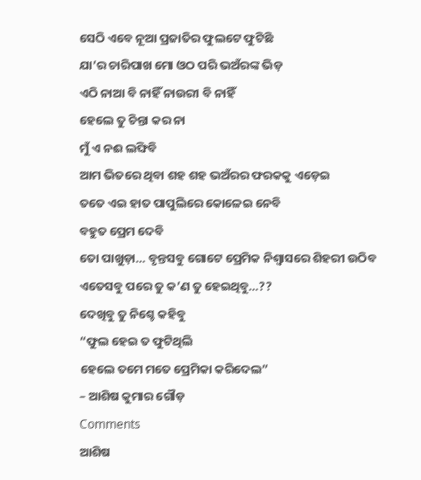ସେଠି ଏବେ ନୂଆ ପ୍ରଜାତିର ଫୁଲଟେ ଫୁଟିଛି
ଯା’ର ଚାରିପାଖ ମୋ ଓଠ ପରି ଭଅଁରଙ୍କ ଭିଡ଼
ଏଠି ନାଆ ବି ନାହିଁ ନାଉରୀ ବି ନାହିଁ
ହେଲେ ତୁ ଚିନ୍ତା କର ନା
ମୁଁ ଏ ନଈ ଲଙ୍ଘିବି
ଆମ ଭିତରେ ଥିବା ଶହ ଶହ ଭଅଁରର ଫରକକୁ ଏଡ଼େଇ
ତତେ ଏଇ ହାତ ପାପୁଲିରେ କୋଳେଇ ନେବି
ବହୁତ ପ୍ରେମ ଦେବି
ତୋ ପାଖୁଡ଼ା… ବୃନ୍ତସବୁ ଗୋଟେ ପ୍ରେମିକ ନିଶ୍ୱାସରେ ଶିହରୀ ଉଠିବ
ଏତେସବୁ ପରେ ତୁ କ’ଣ ତୁ ହେଇଥିବୁ…??
ଦେଖିବୁ ତୁ ନିଶ୍ଚେ କହିବୁ
“ଫୁଲ ହେଇ ତ ଫୁଟିଥିଲି
ହେଲେ ତମେ ମତେ ପ୍ରେମିକା କରିଦେଲ”
– ଆଶିଷ କୁମାର ଗୌଡ଼
Comments
ଆଶିଷ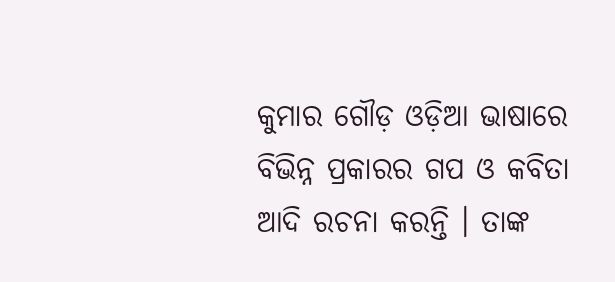କୁମାର ଗୌଡ଼ ଓଡ଼ିଆ ଭାଷାରେ ବିଭିନ୍ନ ପ୍ରକାରର ଗପ ଓ କବିତା ଆଦି ରଚନା କରନ୍ତି । ତାଙ୍କ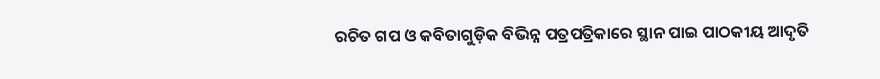ରଚିତ ଗପ ଓ କବିତାଗୁଡ଼ିକ ବିଭିନ୍ନ ପତ୍ରପତ୍ରିକାରେ ସ୍ଥାନ ପାଇ ପାଠକୀୟ ଆଦୃତି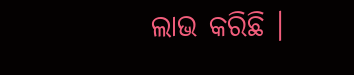ଲାଭ କରିଛି ।